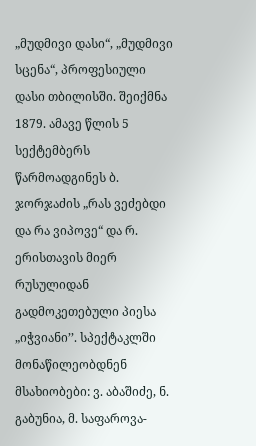„მუდმივი დასი“, „მუდმივი სცენა“, პროფესიული დასი თბილისში. შეიქმნა 1879. ამავე წლის 5 სექტემბერს წარმოადგინეს ბ. ჯორჯაძის „რას ვეძებდი და რა ვიპოვე“ და რ. ერისთავის მიერ რუსულიდან გადმოკეთებული პიესა „იჭვიანი’’. სპექტაკლში მონაწილეობდნენ მსახიობები: ვ. აბაშიძე, ნ. გაბუნია, მ. საფაროვა-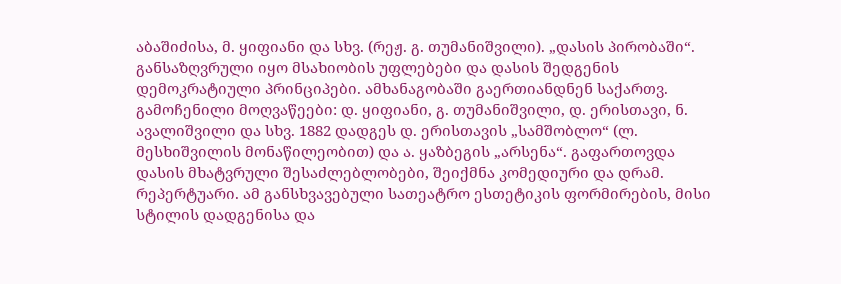აბაშიძისა, მ. ყიფიანი და სხვ. (რეჟ. გ. თუმანიშვილი). „დასის პირობაში“. განსაზღვრული იყო მსახიობის უფლებები და დასის შედგენის დემოკრატიული პრინციპები. ამხანაგობაში გაერთიანდნენ საქართვ. გამოჩენილი მოღვაწეები: დ. ყიფიანი, გ. თუმანიშვილი, დ. ერისთავი, ნ. ავალიშვილი და სხვ. 1882 დადგეს დ. ერისთავის „სამშობლო“ (ლ. მესხიშვილის მონაწილეობით) და ა. ყაზბეგის „არსენა“. გაფართოვდა დასის მხატვრული შესაძლებლობები, შეიქმნა კომედიური და დრამ. რეპერტუარი. ამ განსხვავებული სათეატრო ესთეტიკის ფორმირების, მისი სტილის დადგენისა და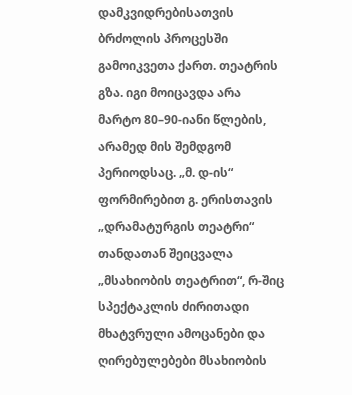დამკვიდრებისათვის ბრძოლის პროცესში გამოიკვეთა ქართ. თეატრის გზა. იგი მოიცავდა არა მარტო 80–90-იანი წლების, არამედ მის შემდგომ პერიოდსაც. „მ. დ-ის“ ფორმირებით გ. ერისთავის „დრამატურგის თეატრი“ თანდათან შეიცვალა „მსახიობის თეატრით“, რ-შიც სპექტაკლის ძირითადი მხატვრული ამოცანები და ღირებულებები მსახიობის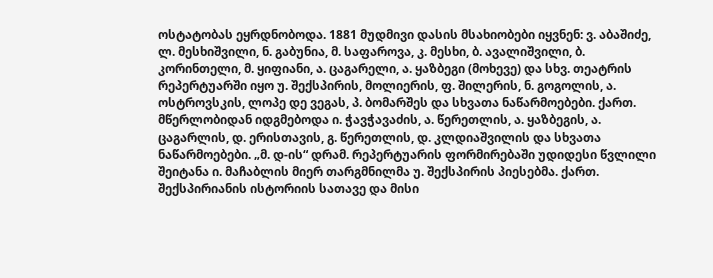ოსტატობას ეყრდნობოდა. 1881 მუდმივი დასის მსახიობები იყვნენ: ვ. აბაშიძე, ლ. მესხიშვილი, ნ. გაბუნია, მ. საფაროვა, კ. მესხი, ბ. ავალიშვილი, ბ. კორინთელი, მ. ყიფიანი, ა. ცაგარელი, ა. ყაზბეგი (მოხევე) და სხვ. თეატრის რეპერტუარში იყო უ. შექსპირის, მოლიერის, ფ. შილერის, ნ. გოგოლის, ა. ოსტროვსკის, ლოპე დე ვეგას, პ. ბომარშეს და სხვათა ნაწარმოებები. ქართ. მწერლობიდან იდგმებოდა ი. ჭავჭავაძის, ა. წერეთლის, ა. ყაზბეგის, ა. ცაგარლის, დ. ერისთავის, გ. წერეთლის, დ. კლდიაშვილის და სხვათა ნაწარმოებები. „მ. დ-ის“ დრამ. რეპერტუარის ფორმირებაში უდიდესი წვლილი შეიტანა ი. მაჩაბლის მიერ თარგმნილმა უ. შექსპირის პიესებმა. ქართ. შექსპირიანის ისტორიის სათავე და მისი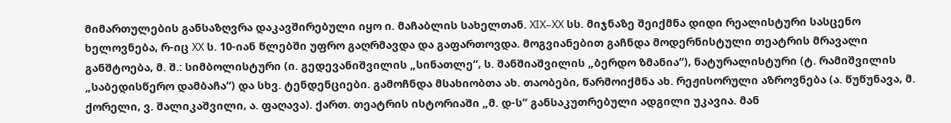მიმართულების განსაზღვრა დაკავშირებული იყო ი. მაჩაბლის სახელთან. XIX–XX სს. მიჯნაზე შეიქმნა დიდი რეალისტური სასცენო ხელოვნება, რ-იც XX ს. 10-იან წლებში უფრო გაღრმავდა და გაფართოვდა. მოგვიანებით გაჩნდა მოდერნისტული თეატრის მრავალი განშტოება, მ. შ.: სიმბოლისტური (ი. გედევანიშვილის „სინათლე“, ს. შანშიაშვილის „ბერდო ზმანია“), ნატურალისტური (ტ. რამიშვილის „საბედისწერო დამბაჩა“) და სხვ. ტენდენციები. გამოჩნდა მსახიობთა ახ. თაობები, წარმოიქმნა ახ. რეჟისორული აზროვნება (ა. წუწუნავა, მ. ქორელი, ვ. შალიკაშვილი, ა. ფაღავა). ქართ. თეატრის ისტორიაში „მ. დ-ს“ განსაკუთრებული ადგილი უკავია. მან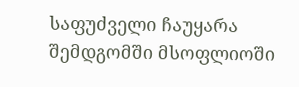საფუძველი ჩაუყარა შემდგომში მსოფლიოში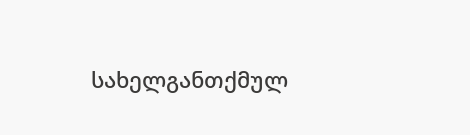სახელგანთქმულ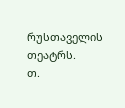რუსთაველის თეატრს.
თ.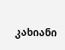კახიანი